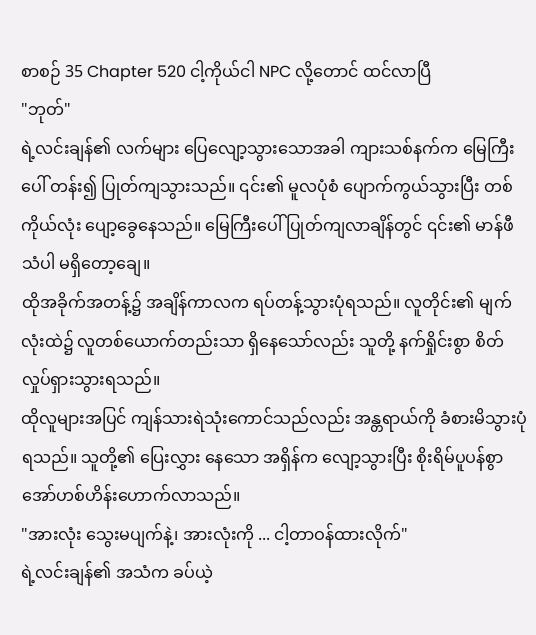စာစဉ် 35 Chapter 520 ငါ့ကိုယ်ငါ NPC လို့တောင် ထင်လာပြီ
"ဘုတ်"
ရဲ့လင်းချန်၏ လက်များ ပြေလျော့သွားသောအခါ ကျားသစ်နက်က မြေကြီးပေါ် တန်း၍ ပြုတ်ကျသွားသည်။ ၎င်း၏ မူလပုံစံ ပျောက်ကွယ်သွားပြီး တစ်ကိုယ်လုံး ပျော့ခွေနေသည်။ မြေကြီးပေါ် ပြုတ်ကျလာချိန်တွင် ၎င်း၏ မာန်ဖီသံပါ မရှိတော့ချေ။
ထိုအခိုက်အတန့်၌ အချိန်ကာလက ရပ်တန့်သွားပုံရသည်။ လူတိုင်း၏ မျက်လုံးထဲ၌ လူတစ်ယောက်တည်းသာ ရှိနေသော်လည်း သူတို့ နက်ရှိုင်းစွာ စိတ်လှုပ်ရှားသွားရသည်။
ထိုလူများအပြင် ကျန်သားရဲသုံးကောင်သည်လည်း အန္တရာယ်ကို ခံစားမိသွားပုံ ရသည်။ သူတို့၏ ပြေးလွှား နေသော အရှိန်က လျော့သွားပြီး စိုးရိမ်ပူပန်စွာ အော်ဟစ်ဟိန်းဟောက်လာသည်။
"အားလုံး သွေးမပျက်နဲ့၊ အားလုံးကို ... ငါ့တာဝန်ထားလိုက်"
ရဲ့လင်းချန်၏ အသံက ခပ်ယဲ့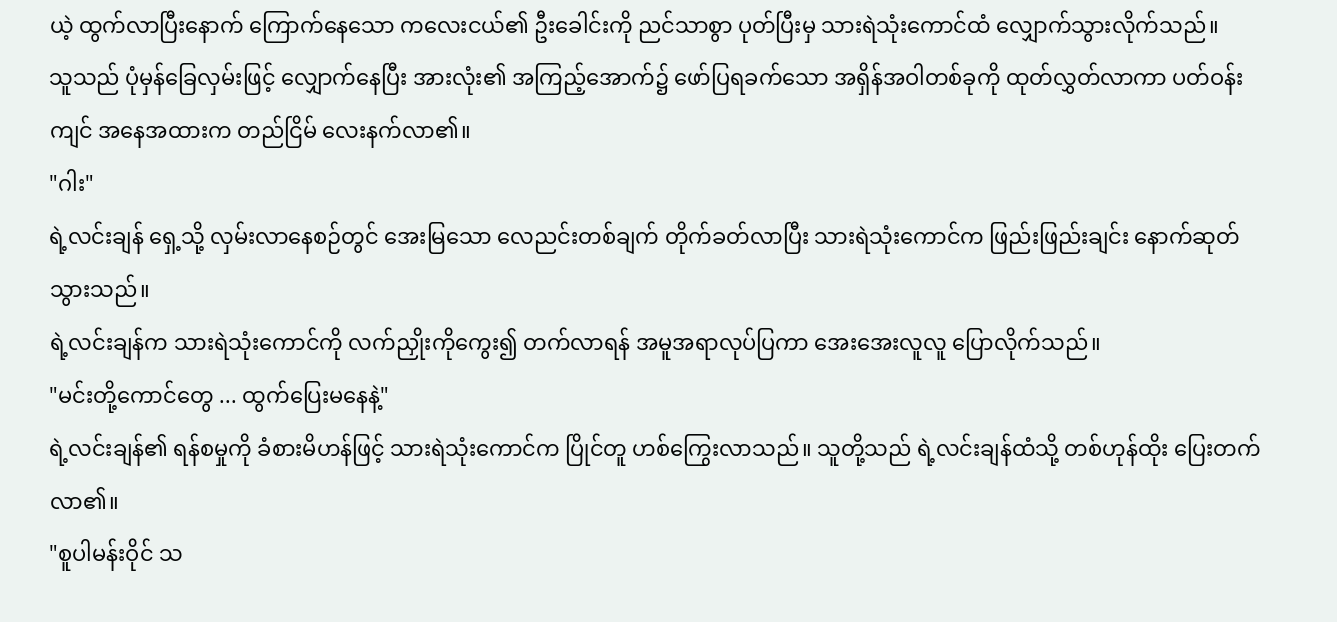ယဲ့ ထွက်လာပြီးနောက် ကြောက်နေသော ကလေးငယ်၏ ဦးခေါင်းကို ညင်သာစွာ ပုတ်ပြီးမှ သားရဲသုံးကောင်ထံ လျှောက်သွားလိုက်သည်။
သူသည် ပုံမှန်ခြေလှမ်းဖြင့် လျှောက်နေပြီး အားလုံး၏ အကြည့်အောက်၌ ဖော်ပြရခက်သော အရှိန်အဝါတစ်ခုကို ထုတ်လွှတ်လာကာ ပတ်ဝန်းကျင် အနေအထားက တည်ငြိမ် လေးနက်လာ၏။
"ဂါး"
ရဲ့လင်းချန် ရှေ့သို့ လှမ်းလာနေစဉ်တွင် အေးမြသော လေညင်းတစ်ချက် တိုက်ခတ်လာပြီး သားရဲသုံးကောင်က ဖြည်းဖြည်းချင်း နောက်ဆုတ်သွားသည်။
ရဲ့လင်းချန်က သားရဲသုံးကောင်ကို လက်ညှိုးကိုကွေး၍ တက်လာရန် အမူအရာလုပ်ပြကာ အေးအေးလူလူ ပြောလိုက်သည်။
"မင်းတို့ကောင်တွေ ... ထွက်ပြေးမနေနဲ့"
ရဲ့လင်းချန်၏ ရန်စမှုကို ခံစားမိဟန်ဖြင့် သားရဲသုံးကောင်က ပြိုင်တူ ဟစ်ကြွေးလာသည်။ သူတို့သည် ရဲ့လင်းချန်ထံသို့ တစ်ဟုန်ထိုး ပြေးတက်လာ၏။
"စူပါမန်းဝိုင် သ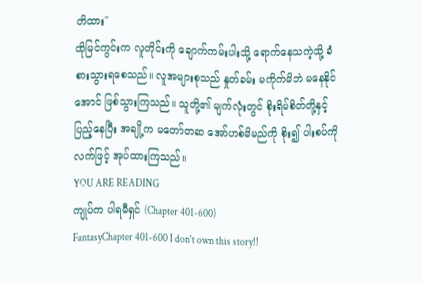တိထား"
ထိုမြင်ကွင်းက လူတိုင်းကို ချောက်ကမ်းပါးသို့ ရောက်နေသကဲ့သို့ ခံစားသွားရစေသည်။ လူအများစုသည် နှုတ်ခမ်း မကိုက်မိဘဲ မနေနိုင်အောင် ဖြစ်သွားကြသည်။ သူတို့၏ မျက်လုံးတွင် စိုးရိမ်စိတ်တို့နှင့် ပြည့်နေပြီး အချို့က မတော်တဆ အော်ဟစ်မိမည်ကို စိုး၍ ပါးစပ်ကို လက်ဖြင့် အုပ်ထားကြသည်။
YOU ARE READING
ကျုပ်က ပါရမီရှင် (Chapter 401-600)
FantasyChapter 401-600 I don't own this story!!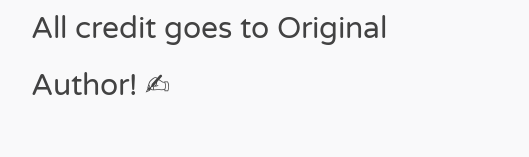All credit goes to Original Author! ✍